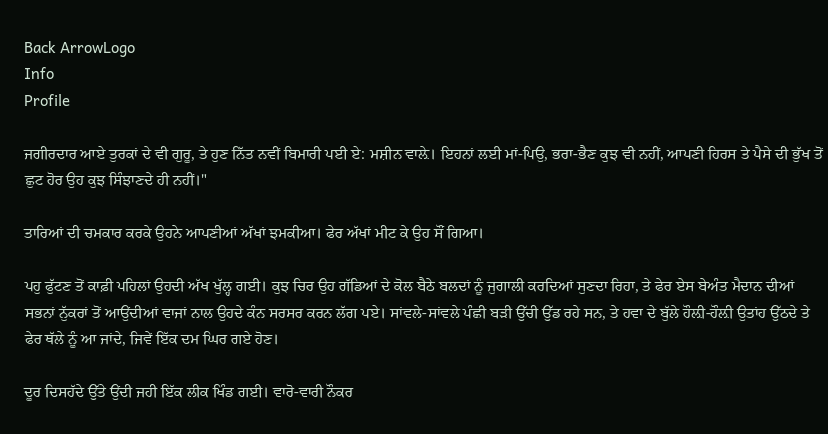Back ArrowLogo
Info
Profile

ਜਗੀਰਦਾਰ ਆਏ ਤੁਰਕਾਂ ਦੇ ਵੀ ਗੁਰੂ, ਤੇ ਹੁਣ ਨਿੱਤ ਨਵੀਂ ਬਿਮਾਰੀ ਪਈ ਏ: ਮਸ਼ੀਨ ਵਾਲ਼ੇ। ਇਹਨਾਂ ਲਈ ਮਾਂ-ਪਿਉ, ਭਰਾ-ਭੈਣ ਕੁਝ ਵੀ ਨਹੀਂ, ਆਪਣੀ ਹਿਰਸ ਤੇ ਪੈਸੇ ਦੀ ਭੁੱਖ ਤੋਂ ਛੁਟ ਹੋਰ ਉਹ ਕੁਝ ਸਿੰਝਾਣਦੇ ਹੀ ਨਹੀਂ।"

ਤਾਰਿਆਂ ਦੀ ਚਮਕਾਰ ਕਰਕੇ ਉਹਨੇ ਆਪਣੀਆਂ ਅੱਖਾਂ ਝਮਕੀਆ। ਫੇਰ ਅੱਖਾਂ ਮੀਟ ਕੇ ਉਹ ਸੌਂ ਗਿਆ।

ਪਹੁ ਫੁੱਟਣ ਤੋਂ ਕਾਫ਼ੀ ਪਹਿਲਾਂ ਉਹਦੀ ਅੱਖ ਖੁੱਲ੍ਹ ਗਈ। ਕੁਝ ਚਿਰ ਉਹ ਗੱਡਿਆਂ ਦੇ ਕੋਲ ਬੈਠੇ ਬਲਦਾਂ ਨੂੰ ਜੁਗਾਲੀ ਕਰਦਿਆਂ ਸੁਣਦਾ ਰਿਹਾ, ਤੇ ਫੇਰ ਏਸ ਬੇਅੰਤ ਮੈਦਾਨ ਦੀਆਂ ਸਭਨਾਂ ਨੁੱਕਰਾਂ ਤੋਂ ਆਉਂਦੀਆਂ ਵਾਜਾਂ ਨਾਲ ਉਹਦੇ ਕੰਨ ਸਰਸਰ ਕਰਨ ਲੱਗ ਪਏ। ਸਾਂਵਲੇ-ਸਾਂਵਲੇ ਪੰਛੀ ਬੜੀ ਉੱਚੀ ਉੱਡ ਰਹੇ ਸਨ, ਤੇ ਹਵਾ ਦੇ ਬੁੱਲੇ ਹੌਲ਼ੀ-ਹੌਲ਼ੀ ਉਤਾਂਹ ਉੱਠਦੇ ਤੇ ਫੇਰ ਥੱਲੇ ਨੂੰ ਆ ਜਾਂਦੇ, ਜਿਵੇਂ ਇੱਕ ਦਮ ਘਿਰ ਗਏ ਹੋਣ।

ਦੂਰ ਦਿਸਹੱਦੇ ਉੱਤੇ ਉਂਦੀ ਜਹੀ ਇੱਕ ਲੀਕ ਖਿੰਡ ਗਈ। ਵਾਰੋ-ਵਾਰੀ ਨੌਕਰ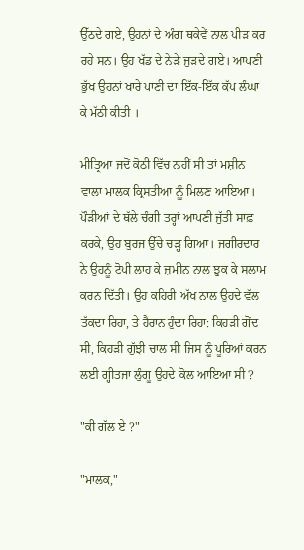ਉੱਠਦੇ ਗਏ, ਉਹਨਾਂ ਦੇ ਅੰਗ ਥਕੇਵੇਂ ਨਾਲ ਪੀੜ ਕਰ ਰਹੇ ਸਨ। ਉਹ ਖੱਡ ਦੇ ਨੇੜੇ ਜੁੜਦੇ ਗਏ। ਆਪਣੀ ਭੁੱਖ ਉਹਨਾਂ ਖਾਰੇ ਪਾਣੀ ਦਾ ਇੱਕ-ਇੱਕ ਕੱਪ ਲੰਘਾ ਕੇ ਮੱਠੀ ਕੀਤੀ ।

ਮੀਤ੍ਰਿਆ ਜਦੋਂ ਕੋਠੀ ਵਿੱਚ ਨਹੀਂ ਸੀ ਤਾਂ ਮਸ਼ੀਨ ਵਾਲਾ ਮਾਲਕ ਕ੍ਰਿਸਤੀਆ ਨੂੰ ਮਿਲਣ ਆਇਆ। ਪੌੜੀਆਂ ਦੇ ਥੱਲੇ ਚੰਗੀ ਤਰ੍ਹਾਂ ਆਪਣੀ ਜੁੱਤੀ ਸਾਫ਼ ਕਰਕੇ, ਉਹ ਬੁਰਜ ਉੱਚੇ ਚੜ੍ਹ ਗਿਆ। ਜਗੀਰਦਾਰ ਨੇ ਉਹਨੂੰ ਟੋਪੀ ਲਾਹ ਕੇ ਜ਼ਮੀਨ ਨਾਲ ਝੁਕ ਕੇ ਸਲਾਮ ਕਰਨ ਦਿੱਤੀ। ਉਹ ਕਹਿਰੀ ਅੱਖ ਨਾਲ ਉਹਦੇ ਵੱਲ ਤੱਕਦਾ ਰਿਹਾ, ਤੇ ਹੈਰਾਨ ਹੁੰਦਾ ਰਿਹਾ: ਕਿਹੜੀ ਗੋਂਦ ਸੀ, ਕਿਹੜੀ ਗੁੱਝੀ ਚਾਲ ਸੀ ਜਿਸ ਨੂੰ ਪੂਰਿਆਂ ਕਰਨ ਲਈ ਗ੍ਹੀਤਜਾ ਲੁੰਗੂ ਉਹਦੇ ਕੋਲ ਆਇਆ ਸੀ ?

"ਕੀ ਗੱਲ ਏ ?"

"ਮਾਲਕ,"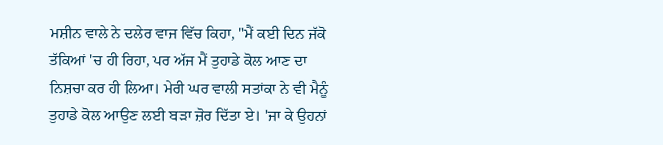ਮਸ਼ੀਨ ਵਾਲੇ ਨੇ ਦਲੇਰ ਵਾਜ ਵਿੱਚ ਕਿਹਾ, "ਮੈਂ ਕਈ ਦਿਨ ਜੱਕੋ ਤੱਕਿਆਂ 'ਚ ਹੀ ਰਿਹਾ, ਪਰ ਅੱਜ ਮੈਂ ਤੁਹਾਡੇ ਕੋਲ ਆਣ ਦਾ ਨਿਸ਼ਚਾ ਕਰ ਹੀ ਲਿਆ। ਮੇਰੀ ਘਰ ਵਾਲੀ ਸਤਾਂਕਾ ਨੇ ਵੀ ਮੈਨੂੰ ਤੁਹਾਡੇ ਕੋਲ ਆਉਣ ਲਈ ਬੜਾ ਜ਼ੋਰ ਦਿੱਤਾ ਏ। 'ਜਾ ਕੇ ਉਹਨਾਂ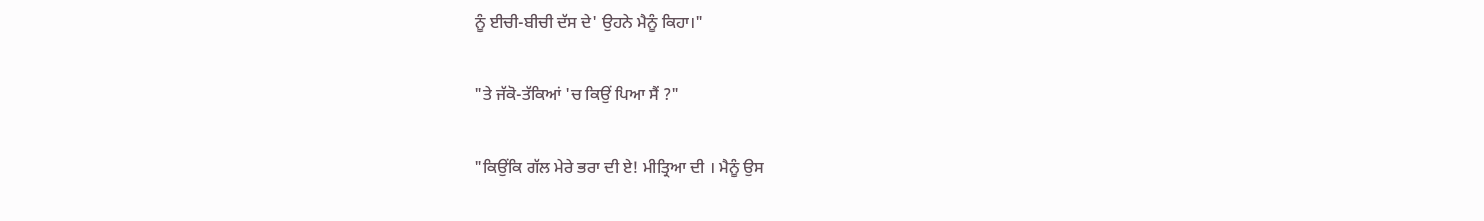ਨੂੰ ਈਚੀ-ਬੀਚੀ ਦੱਸ ਦੇ' ਉਹਨੇ ਮੈਨੂੰ ਕਿਹਾ।"

"ਤੇ ਜੱਕੋ-ਤੱਕਿਆਂ 'ਚ ਕਿਉਂ ਪਿਆ ਸੈਂ ?"

"ਕਿਉਂਕਿ ਗੱਲ ਮੇਰੇ ਭਰਾ ਦੀ ਏ! ਮੀਤ੍ਰਿਆ ਦੀ । ਮੈਨੂੰ ਉਸ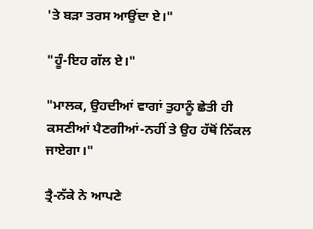'ਤੇ ਬੜਾ ਤਰਸ ਆਉਂਦਾ ਏ।"

"ਹੂੰ-ਇਹ ਗੱਲ ਏ।"

"ਮਾਲਕ, ਉਹਦੀਆਂ ਵਾਗਾਂ ਤੁਹਾਨੂੰ ਛੇਤੀ ਹੀ ਕਸਣੀਆਂ ਪੈਣਗੀਆਂ-ਨਹੀਂ ਤੇ ਉਹ ਹੱਥੋਂ ਨਿੱਕਲ ਜਾਏਗਾ।"

ਤ੍ਰੈ-ਨੱਕੇ ਨੇ ਆਪਣੇ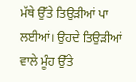ਮੱਥੇ ਉੱਤੇ ਤਿਉੜੀਆਂ ਪਾ ਲਈਆਂ। ਉਹਦੇ ਤਿਉੜੀਆਂ ਵਾਲੇ ਮੂੰਹ ਉੱਤੇ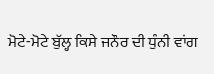ਮੋਟੇ-ਮੋਟੇ ਬੁੱਲ੍ਹ ਕਿਸੇ ਜਨੌਰ ਦੀ ਧੁੰਨੀ ਵਾਂਗ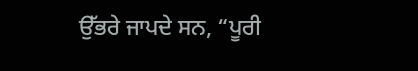ਉੱਭਰੇ ਜਾਪਦੇ ਸਨ, “ਪੂਰੀ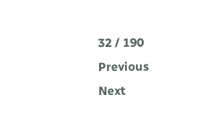32 / 190
Previous
Next